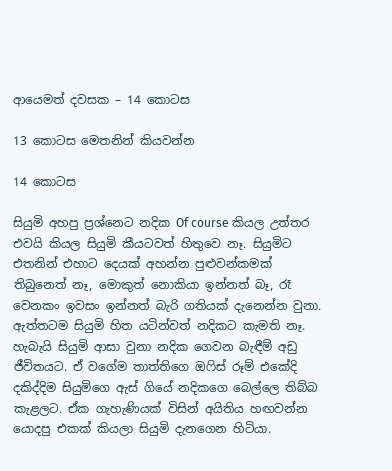ආයෙමත් දවසක – 14 කොටස

13 කොටස මෙතනින් කියවන්න

14 කොටස

සියුමි අහපු ප්‍රශ්නෙට නදික Of course කියල උත්තර එවයි කියල සියුමි කීයටවත් හිතුවෙ නෑ. සියුමිට එතනින් එහාට දෙයක් අහන්න පුළුවන්කමක් තිබුනෙත් නෑ, මොකුත් නොකියා ඉන්නත් බෑ, රෑ වෙනකං ඉවසං ඉන්නත් බැරි ගතියක් දැනෙන්න වුනා. ඇත්තටම සියුමි හිත යටින්වත් නදිකට කැමති නෑ. හැබැයි සියුමි ආසා වුනා නදික ගෙවන බැඳීම් අඩු ජීවිතයට. ඒ වගේම තාත්තිගෙ ඔෆිස් රූම් එකේදි දකිද්දිම සියුමිගෙ ඇස් ගියේ නදිකගෙ බෙල්ලෙ තිබ්බ කැළලට. ඒක ගැහැණියක් විසින් අයිතිය හඟවන්න යොදපු එකක් කියලා සියුමි දැනගෙන හිටියා.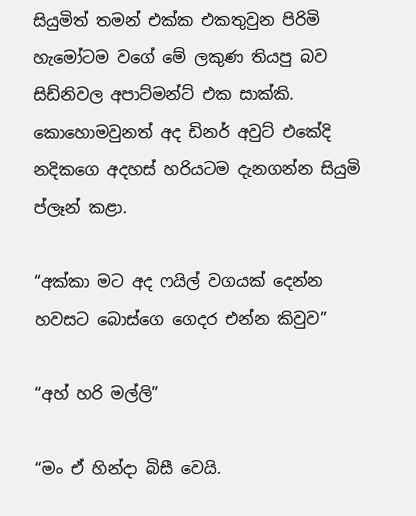සියුමිත් තමන් එක්ක එකතුවුන පිරිමි හැමෝටම වගේ මේ ලකුණ තියපු බව සිඩ්නිවල අපාට්මන්ට් එක සාක්කි. කොහොමවුනත් අද ඩිනර් අවුට් එකේදි නදිකගෙ අදහස් හරියටම දැනගන්න සියුමි ප්ලෑන් කළා.

“අක්කා මට අද ෆයිල් වගයක් දෙන්න හවසට බොස්ගෙ ගෙදර එන්න කිවුව”

“අහ් හරි මල්ලි”

“මං ඒ හින්දා බිසී වෙයි.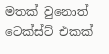මතක් වුනොත් ටෙක්ස්ට් එකක්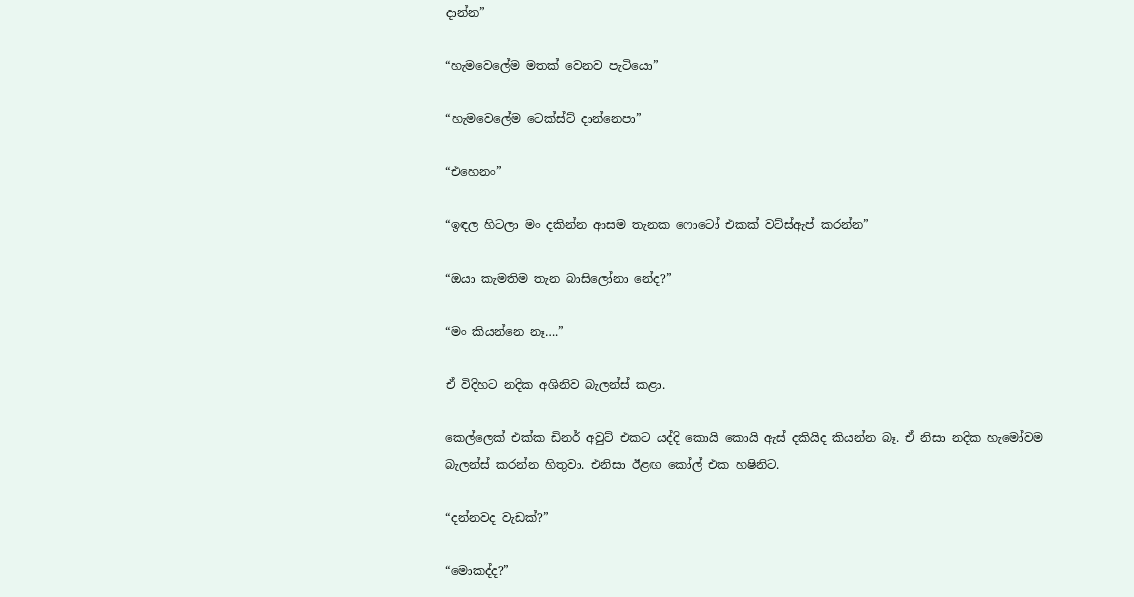දාන්න”

“හැමවෙලේම මතක් වෙනව පැටියො”

“හැමවෙලේම ටෙක්ස්ට් දාන්නෙපා”

“එහෙනං”

“ඉඳල හිටලා මං දකින්න ආසම තැනක ෆොටෝ එකක් වට්ස්ඇප් කරන්න”

“ඔයා කැමතිම තැන බාසිලෝනා නේද?”

“මං කියන්නෙ නෑ….”

ඒ විදිහට නදික අශිනිව බැලන්ස් කළා.

කෙල්ලෙක් එක්ක ඩිනර් අවුට් එකට යද්දි කොයි කොයි ඇස් දකියිද කියන්න බෑ. ඒ නිසා නදික හැමෝවම බැලන්ස් කරන්න හිතුවා. එනිසා ඊළඟ කෝල් එක හෂිනිට.

“දන්නවද වැඩක්?”

“මොකද්ද?”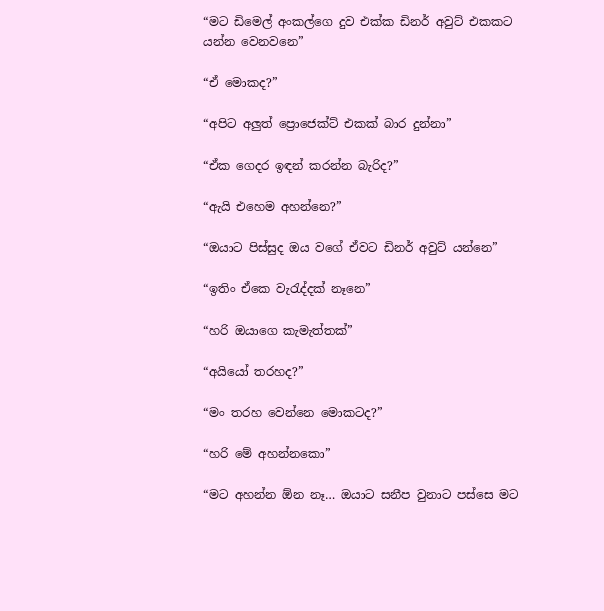“මට ඩිමෙල් අංකල්ගෙ දුව එක්ක ඩිනර් අවුට් එකකට යන්න වෙනවනෙ”

“ඒ මොකද?”

“අපිට අලුත් ප්‍රොජෙක්ට් එකක් බාර දුන්නා”

“ඒක ගෙදර ඉඳන් කරන්න බැරිද?”

“ඇයි එහෙම අහන්නෙ?”

“ඔයාට පිස්සුද ඔය වගේ ඒවට ඩිනර් අවුට් යන්නෙ”

“ඉතිං ඒකෙ වැරැද්දක් නෑනෙ”

“හරි ඔයාගෙ කැමැත්තක්”

“අයියෝ තරහද?”

“මං තරහ වෙන්නෙ මොකටද?”

“හරි මේ අහන්නකො”

“මට අහන්න ඕන නෑ… ඔයාට සනීප වුනාට පස්සෙ මට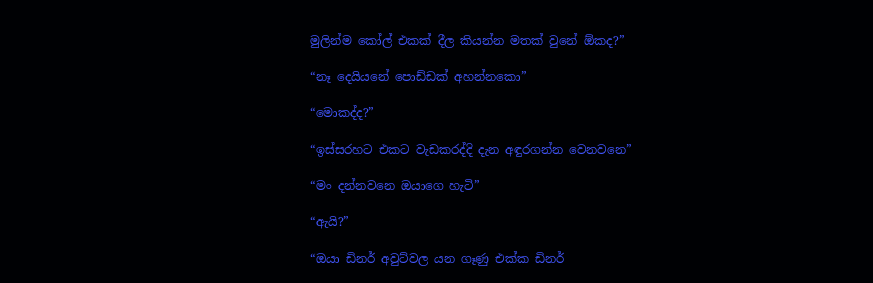මුලින්ම කෝල් එකක් දීල කියන්න මතක් වුනේ ඕකද?”

“නෑ දෙයියනේ පොඩ්ඩක් අහන්නකො”

“මොකද්ද?”

“ඉස්සරහට එකට වැඩකරද්දි දැන අඳුරගන්න වෙනවනෙ”

“මං දන්නවනෙ ඔයාගෙ හැටි”

“ඇයි?”

“ඔයා ඩිනර් අවුට්වල යන ගෑණු එක්ක ඩිනර්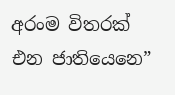අරංම විතරක් එන ජාතියෙනෙ”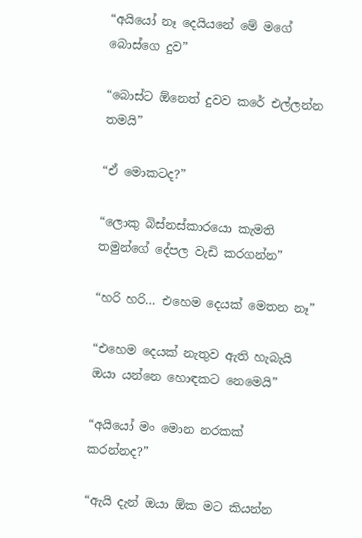“අයියෝ නෑ දෙයියනේ මේ මගේ බොස්ගෙ දුව”

“බොස්ට ඕනෙත් දුවව කරේ එල්ලන්න තමයි”

“ඒ මොකටද?”

“ලොකු බිස්නස්කාරයො කැමති තමුන්ගේ දේපල වැඩි කරගන්න”

“හරි හරි… එහෙම දෙයක් මෙතන නෑ”

“එහෙම දෙයක් නැතුව ඇති හැබැයි ඔයා යන්නෙ හොඳකට නෙමෙයි”

“අයියෝ මං මොන නරකක් කරන්නද?”

“ඇයි දැන් ඔයා ඕක මට කියන්න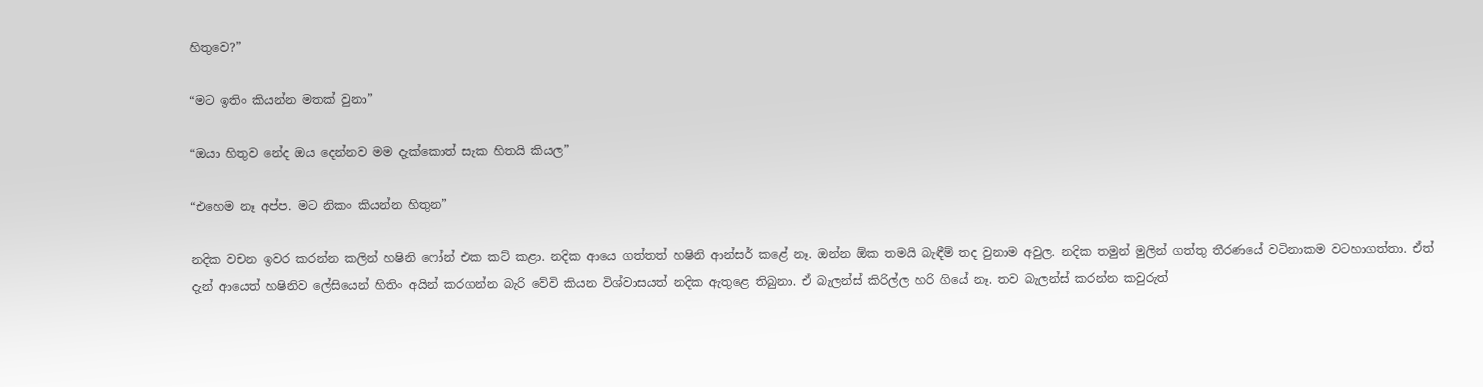හිතුවෙ?”

“මට ඉතිං කියන්න මතක් වුනා”

“ඔයා හිතුව නේද ඔය දෙන්නව මම දැක්කොත් සැක හිතයි කියල”

“එහෙම නෑ අප්ප. මට නිකං කියන්න හිතුන”

නදික වචන ඉවර කරන්න කලින් හෂිනි ෆෝන් එක කට් කළා. නදික ආයෙ ගත්තත් හෂිනි ආන්සර් කළේ නෑ. ඔන්න ඕක තමයි බැඳීම් තද වුනාම අවුල. නදික තමුන් මුලින් ගත්තු තීරණයේ වටිනාකම වටහාගත්තා. ඒත් දැන් ආයෙත් හෂිනිව ලේසියෙන් හිතිං අයින් කරගන්න බැරි වේවි කියන විශ්වාසයත් නදික ඇතුළෙ තිබුනා. ඒ බැලන්ස් කිරිල්ල හරි ගියේ නෑ. තව බැලන්ස් කරන්න කවුරුත්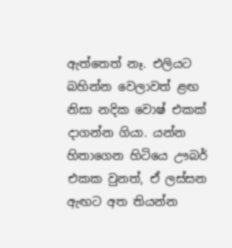ඇත්තෙත් නෑ. එලියට බහින්න වෙලාවත් ළඟ නිසා නදික වොෂ් එකක් දාගන්න ගියා. යන්න හිතාගෙන හිටියෙ ඌබර් එකක වුනත්, ඒ ලස්සන ඇඟට අත තියන්න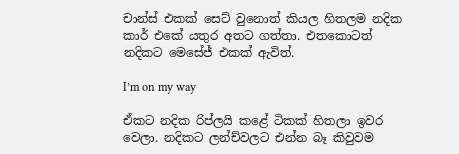චාන්ස් එකක් සෙට් වුනොත් කියල හිතලම නදික කාර් එකේ යතුර අතට ගත්තා. එතකොටත් නදිකට මෙසේජ් එකක් ඇවිත්.

I’m on my way

ඒකට නදික රිප්ලයි කළේ ටිකක් හිතලා ඉවර වෙලා. නදිකට ලන්ච්වලට එන්න බෑ කිවුවම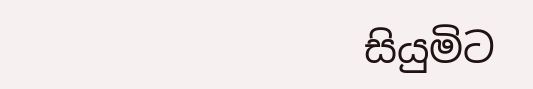සියුමිට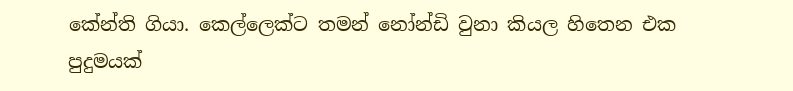කේන්ති ගියා. කෙල්ලෙක්ට තමන් නෝන්ඩි වුනා කියල හිතෙන එක පුදුමයක්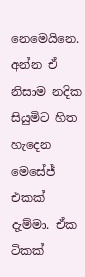නෙමෙයිනෙ. අන්න ඒ නිසාම නදික සියුමිට හිත හැදෙන මෙසේජ් එකක් දැම්මා. ඒක ටිකක්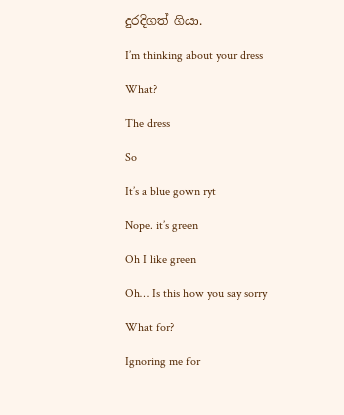දුරදිගත් ගියා.

I’m thinking about your dress

What?

The dress

So

It’s a blue gown ryt

Nope. it’s green

Oh I like green

Oh… Is this how you say sorry

What for?

Ignoring me for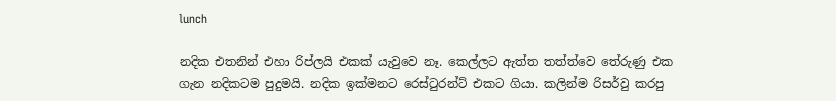lunch

නදික එතනින් එහා රිප්ලයි එකක් යැවුවෙ නෑ. කෙල්ලට ඇත්ත තත්ත්වෙ තේරුණු එක ගැන නදිකටම පුදුමයි. නදික ඉක්මනට රෙස්ටුරන්ට් එකට ගියා. කලින්ම රිසර්වු කරපු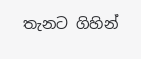තැනට ගිහින්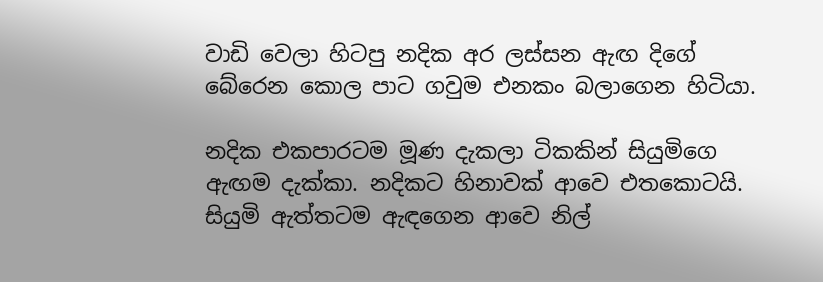වාඩි වෙලා හිටපු නදික අර ලස්සන ඇඟ දිගේ බේරෙන කොල පාට ගවුම එනකං බලාගෙන හිටියා.

නදික එකපාරටම මූණ දැකලා ටිකකින් සියුමිගෙ ඇඟම දැක්කා. නදිකට හිනාවක් ආවෙ එතකොටයි. සියුමි ඇත්තටම ඇඳගෙන ආවෙ නිල්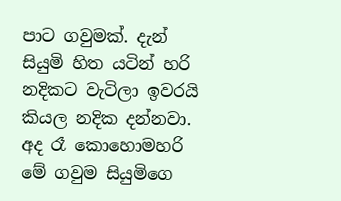පාට ගවුමක්. දැන් සියුමි හිත යටින් හරි නදිකට වැටිලා ඉවරයි කියල නදික දන්නවා. අද රෑ කොහොමහරි මේ ගවුම සියුමිගෙ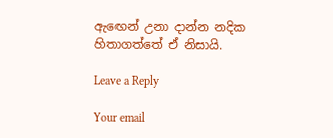ඇඟෙන් උනා දාන්න නදික හිතාගත්තේ ඒ නිසායි.

Leave a Reply

Your email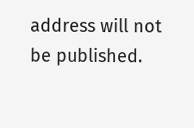address will not be published.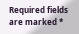Required fields are marked *